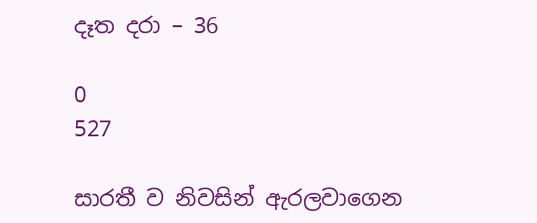දෑත දරා – 36

0
527

සාරතී ව නිවසින් ඇරලවාගෙන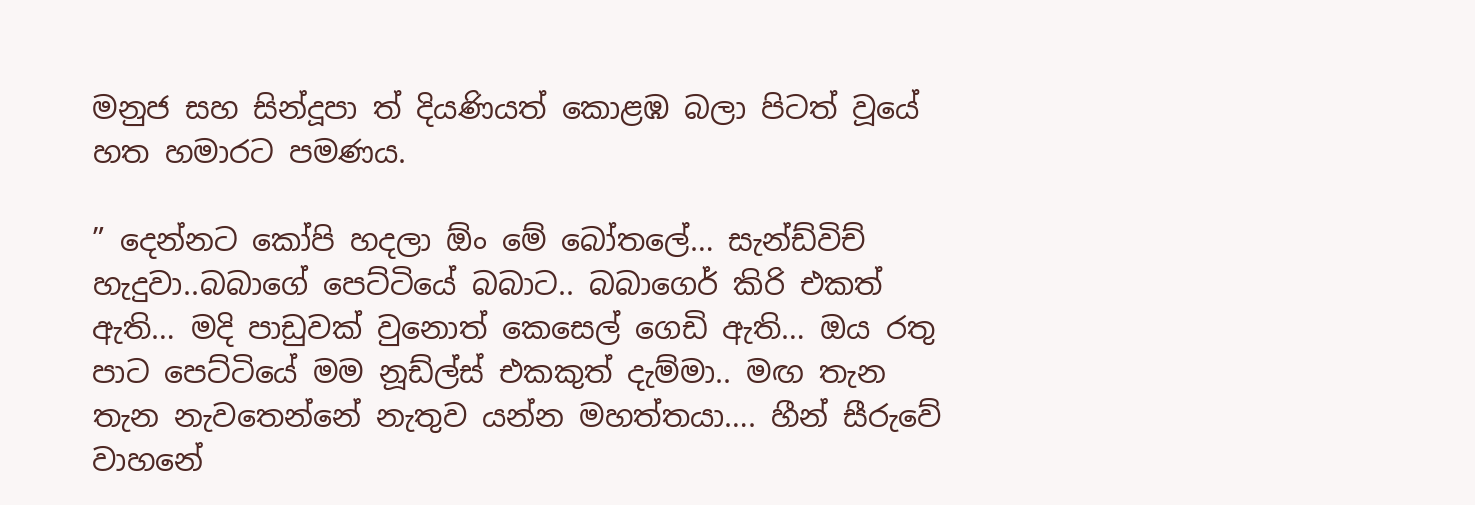මනුජ සහ සින්දූපා ත් දියණියත් කොළඹ බලා පිටත් වූයේ හත හමාරට පමණය.

” දෙන්නට කෝපි හදලා ඕං මේ බෝතලේ… සැන්ඩ්විච් හැදුවා..බබාගේ පෙට්ටියේ බබාට.. බබාගෙර් කිරි එකත් ඇති… මදි පාඩුවක් වුනොත් කෙසෙල් ගෙඩි ඇති… ඔය රතු පාට පෙට්ටියේ මම නූඩ්ල්ස් එකකුත් දැම්මා.. මඟ තැන තැන නැවතෙන්නේ නැතුව යන්න මහත්තයා…. හීන් සීරුවේ වාහනේ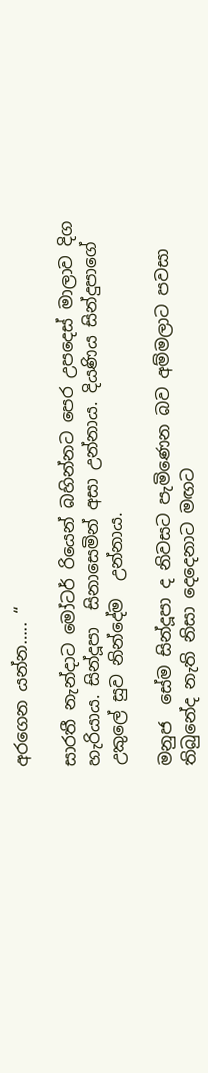අරගෙන යන්න….. “

සාරතී නැන්දාට මෝටර් රියෙන් බහින්නට පෙර උපදෙස් මාලාව දිග හැරියාය. සින්දූපා  සිනාසෙමින් අසා උන්නාය. දියණිය සින්දුපාගේ උකුලේ සුව නින්දේම  උන්නාය.

මනුජ  සේම සින්දූපා ද නිවසට පැමිණෙන බව අම්මලාට පවසා තිබුනේද නැති නිසා දෙදෙනාට මඟට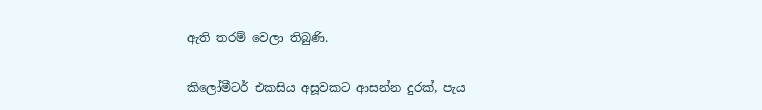ඇති තරම් වෙලා තිබුණි.

කිලෝමීටර් එකසිය අසූවකට ආසන්න දුරක්, පැය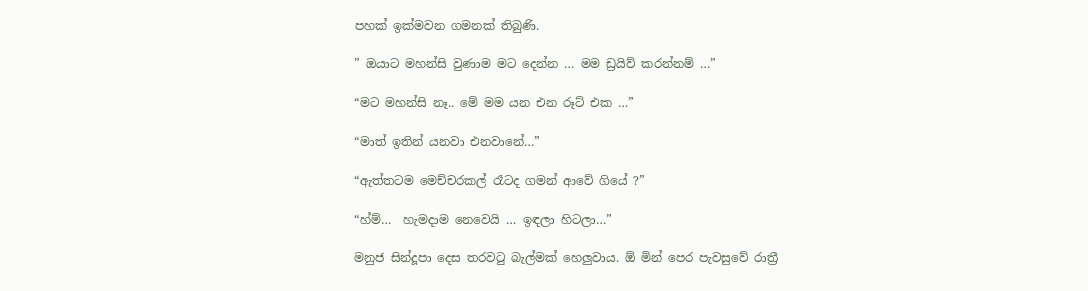පහක් ඉක්මවන ගමනක් තිබුණි.

” ඔයාට මහන්සි වුණාම මට දෙන්න … මම ඩ්‍රයිව් කරන්නම් …”

“මට මහන්සි නෑ.. මේ මම යන එන රූට් එක …”

“මාත් ඉතින් යනවා එනවානේ…”

“ඇත්තටම මෙච්චරකල් රෑටද ගමන් ආවේ ගියේ ?”

“හ්ම්…  හැමදාම නෙවෙයි … ඉඳලා හිටලා…”

මනුජ සින්දූපා දෙස තරවටු බැල්මක් හෙලුවාය. ඕ මින් පෙර පැවසුවේ රාත්‍රී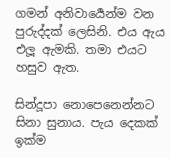ගමන් අනිවාර්‍යෙන්ම වන පුරුද්දක් ලෙසිනි. එය ඇය එලූ ඇමකි. තමා එයට හසුව ඇත.

සින්දූපා නොපෙනෙන්නට සිනා සුනාය. පැය දෙකක් ඉක්ම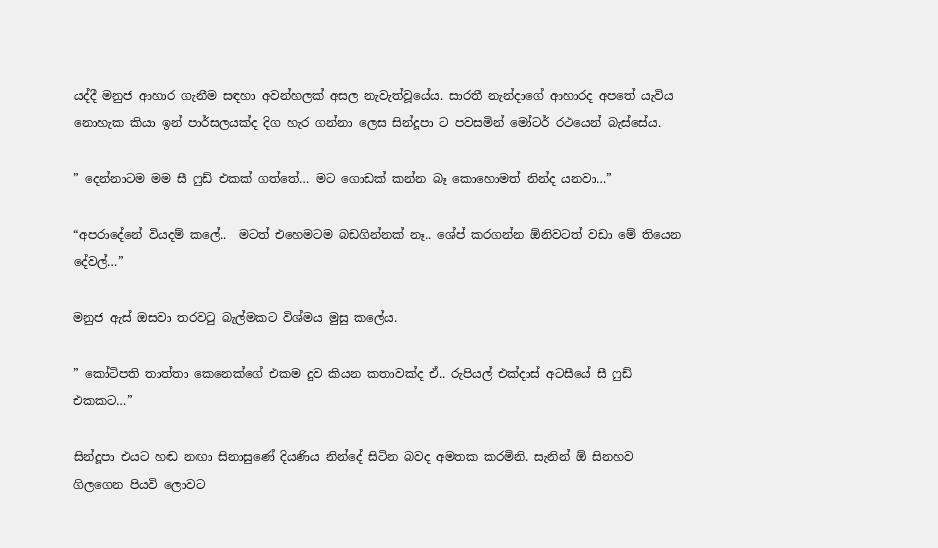යද්දී මනුජ ආහාර ගැනීම සඳහා අවන්හලක් අසල නැවැත්වූයේය. සාරතී නැන්දාගේ ආහාරද අපතේ යැවිය නොහැක කියා ඉන් පාර්සලයක්ද දිග හැර ගන්නා ලෙස සින්දූපා ට පවසමින් මෝටර් රථයෙන් බැස්සේය.

” දෙන්නාටම මම සී ෆුඩ් එකක් ගත්තේ… මට ගොඩක් කන්න බෑ කොහොමත් නින්ද යනවා…”

“අපරාදේනේ වියදම් කලේ..  මටත් එහෙමටම බඩගින්නක් නෑ.. ශේප් කරගන්න ඕනිවටත් වඩා මේ තියෙන දේවල්…”

මනුජ ඇස් ඔසවා තරවටු බැල්මකට විශ්මය මුසු කලේය.

” කෝටිපති තාත්තා කෙනෙක්ගේ එකම දුව කියන කතාවක්ද ඒ.. රුපියල් එක්දාස් අටසීයේ සී ෆුඩ් එකකට…”

සින්දූපා එයට හඬ නඟා සිනාසුණේ දියණිය නින්දේ සිටින බවද අමතක කරමිනි. සැනින් ඕ සිනහව ගිලගෙන පියවි ලොවට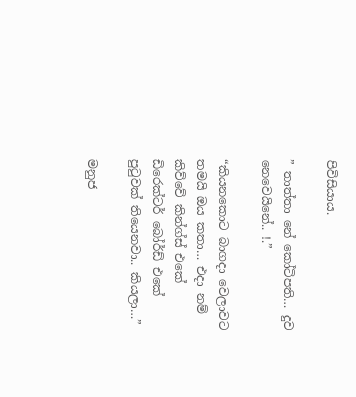පිවිසියාය.

” තාත්තා නේ කෝටිපති… දුව නෙවෙයිනේ.. !.”

“කියනකොට බාගදා වෙලාවට තමයි ඔය කතා… එදා නම් කිව්වේ කින්ග්ස් එකේ ඩිරෙක්ටර් බෝර්ඩ් එකේ පුටුවක් තියෙනවා.. කියලා…”

මනුජ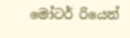මෝටර් රියෙන්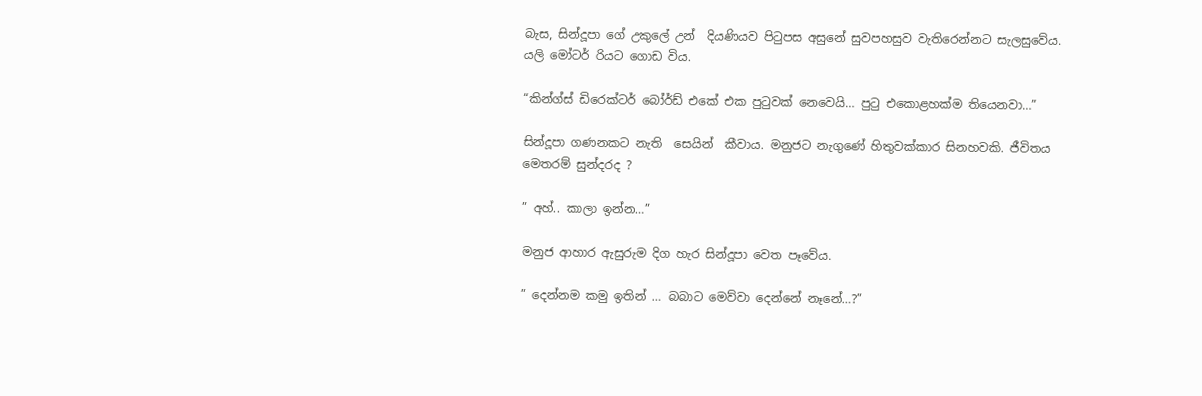බැස, සින්දූපා ගේ උකුලේ උන්  දියණියව පිටුපස අසුනේ සුවපහසුව වැතිරෙන්නට සැලසුවේය. යලි මෝටර් රියට ගොඩ විය.

“කින්ග්ස් ඩිරෙක්ටර් බෝර්ඩ් එකේ එක පුටුවක් නෙවෙයි… පුටු එකොළහක්ම තියෙනවා…”

සින්දූපා ගණනකට නැති  සෙයින්  කීවාය. මනුජට නැගුණේ හිතුවක්කාර සිනහවකි. ජීවිතය මෙතරම් සුන්දරද ?

” අහ්.. කාලා ඉන්න…”

මනුජ ආහාර ඇසුරුම දිග හැර සින්දූපා වෙත පෑවේය.

” දෙන්නම කමු ඉතින් … බබාට මෙව්වා දෙන්නේ නෑනේ…?”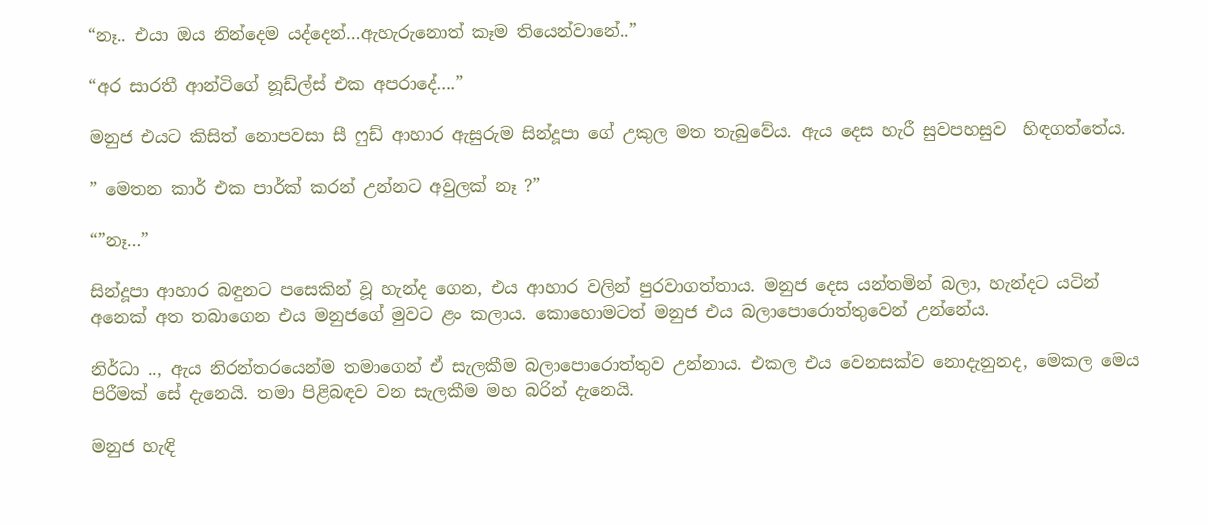“නෑ.. එයා ඔය නින්දෙම යද්දෙන්…ඇහැරුනොත් කෑම තියෙන්වානේ..”

“අර සාරතී ආන්ටිගේ නූඩ්ල්ස් එක අපරාදේ….”

මනුජ එයට කිසිත් නොපවසා සී ෆුඩ් ආහාර ඇසුරුම සින්දූපා ගේ උකුල මත තැබුවේය. ඇය දෙස හැරී සුවපහසුව  හිඳගත්තේය.

” මෙතන කාර් එක පාර්ක් කරන් උන්නට අවුලක් නෑ ?”

“”නෑ…”

සින්දූපා ආහාර බඳුනට පසෙකින් වූ හැන්ද ගෙන, එය ආහාර වලින් පුරවාගත්තාය. මනුජ දෙස යන්තමින් බලා, හැන්දට යටින් අනෙක් අත තබාගෙන එය මනුජගේ මුවට ළං කලාය. කොහොමටත් මනුජ එය බලාපොරොත්තුවෙන් උන්නේය.

නිර්ධා .., ඇය නිරන්තරයෙන්ම තමාගෙන් ඒ සැලකීම බලාපොරොත්තුව උන්නාය. එකල එය වෙනසක්ව නොදැනුනද, මෙකල මෙය පිරීමක් සේ දැනෙයි. තමා පිළිබඳව වන සැලකීම මහ බරින් දැනෙයි.

මනුජ හැඳි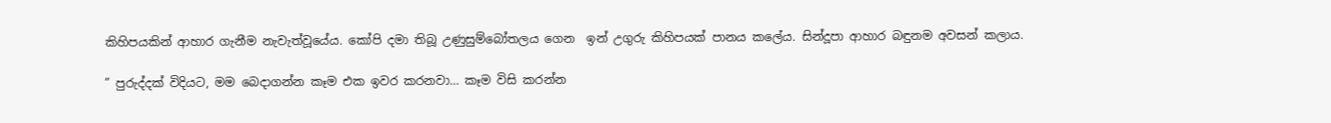කිහිපයකින් ආහාර ගැනීම නැවැත්වූයේය. කෝපි දමා තිබූ උණුසුම්බෝතලය ගෙන  ඉන් උගුරු කිහිපයක් පානය කලේය. සින්දූපා ආහාර බඳුනම අවසන් කලාය.

” පුරුද්දක් විදියට, මම බෙදාගන්න කෑම එක ඉවර කරනවා… කෑම විසි කරන්න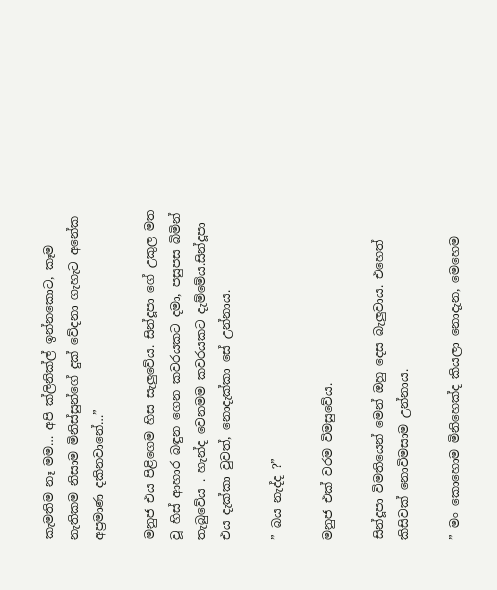කැමතිම නෑ මම… අපි ක්ලිනික්ල් ඉන්නකොට, කෑම නැතිකම නිසාම මිනිස්සුන්ගේ දුක් වේදනා ගැහැට අනේක අප්‍රමාණ දකිනවානේ…”

මනුජ එය පිළිගෙම හිස සැලුවේය. සින්දූපා ගේ උකුල මත වූ හිස් ආහාර බඳුන ගෙන කවරයකට දමා, පසුපස බිමින් තැබුවේය . හැන්ද වෙනමම කවරයකට දැම්මේය.සින්දූපා එය දැක්කා වුවත්, නොදැක්කා සේ උන්නාය.

” බය නැද්ද ?”

මනුජ එක් වරම විමසුවේය.

සින්දූපා විමතියෙන් මෙන් ඔහු දෙස බැලුවාය. එහෙත් කිසිවක් නොවිමසාම උන්නාය.

” මං කොහොම මිනිහෙක්ද කියලා නොදැන, මෙහෙම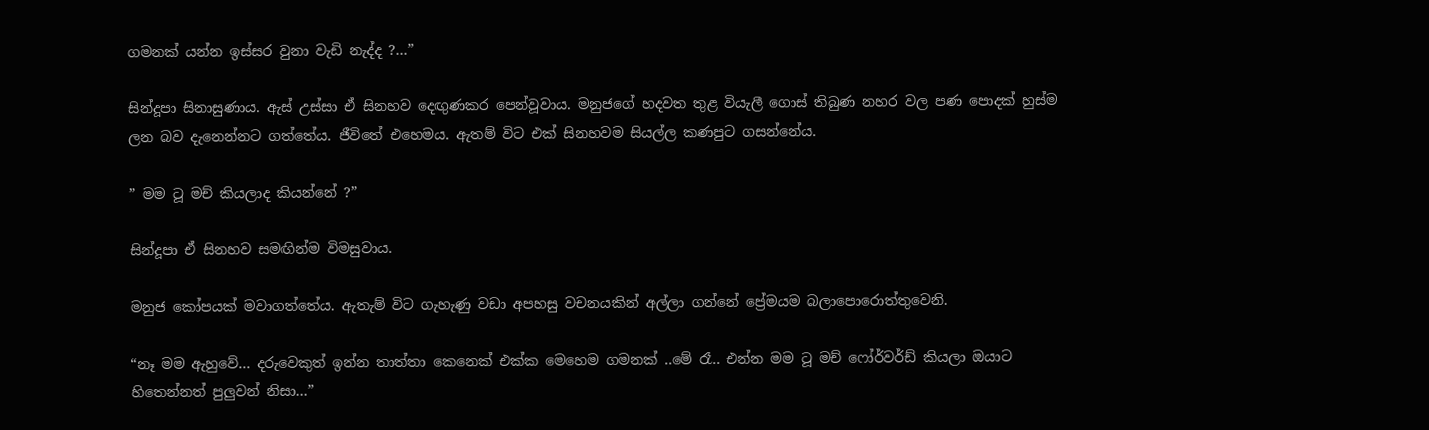ගමනක් යන්න ඉස්සර වුනා වැඩි නැද්ද ?…”

සින්දූපා සිනාසුණාය. ඇස් උස්සා ඒ සිනහව දෙඟුණකර පෙන්වූවාය. මනුජගේ හදවත තුළ වියැලී ගොස් තිබුණ නහර වල පණ පොදක් හුස්ම ලන බව දැනෙන්නට ගත්තේය. ජීවිතේ එහෙමය. ඇතම් විට එක් සිනහවම සියල්ල කණපුට ගසන්නේය.

” මම ටූ මච් කියලාද කියන්නේ ?”

සින්දූපා ඒ සිනහව සමඟින්ම විමසුවාය.

මනුජ කෝපයක් මවාගත්තේය. ඇතැම් විට ගැහැණු වඩා අපහසු වචනයකින් අල්ලා ගන්නේ ප්‍රේමයම බලාපොරොත්තුවෙනි.

“නෑ මම ඇහුවේ… දරුවෙකුත් ඉන්න තාත්තා කෙනෙක් එක්ක මෙහෙම ගමනක් ..මේ රෑ.. එන්න මම ටූ මච් ෆෝර්වර්ඩ් කියලා ඔයාට හිතෙන්නත් පුලුවන් නිසා…”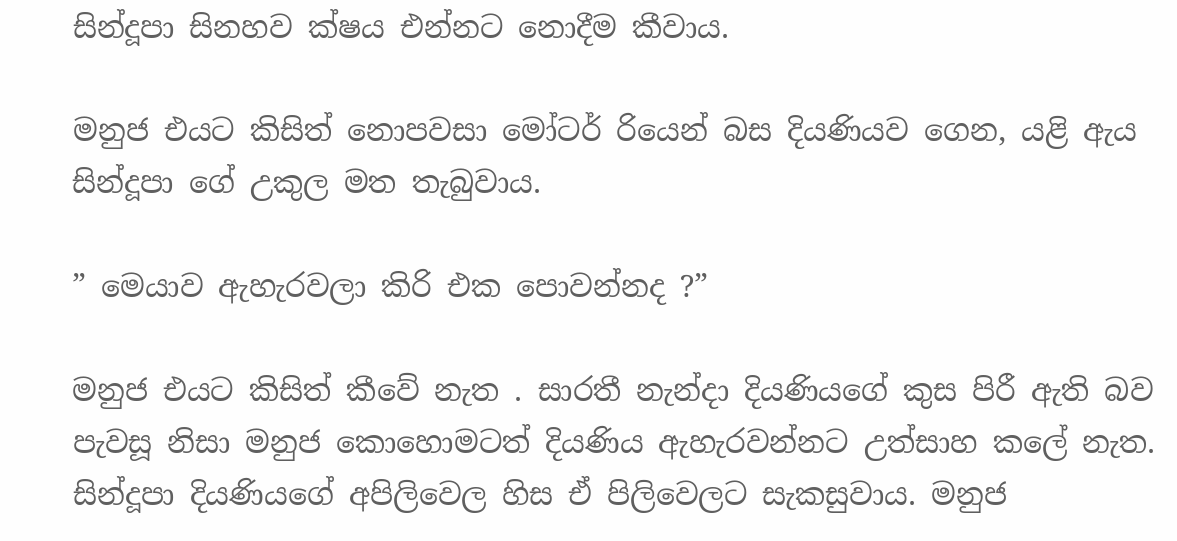සින්දූපා සිනහව ක්ෂය එන්නට නොදීම කීවාය.

මනුජ එයට කිසිත් නොපවසා මෝටර් රියෙන් බස දියණියව ගෙන, යළි ඇය සින්දූපා ගේ උකුල මත තැබුවාය.

” මෙයාව ඇහැරවලා කිරි එක පොවන්නද ?”

මනුජ එයට කිසිත් කීවේ නැත . සාරතී නැන්දා දියණියගේ කුස පිරී ඇති බව  පැවසූ නිසා මනුජ කොහොමටත් දියණිය ඇහැරවන්නට උත්සාහ කලේ නැත. සින්දූපා දියණියගේ අපිලිවෙල හිස ඒ පිලිවෙලට සැකසුවාය. මනුජ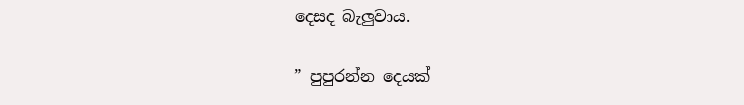දෙසද බැලුවාය.

” පුපුරන්න දෙයක්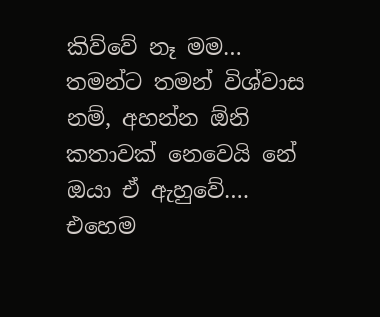කිව්වේ නෑ මම… තමන්ට තමන් විශ්වාස නම්, අහන්න ඕනි කතාවක් නෙවෙයි නේ ඔයා ඒ ඇහුවේ…. එහෙම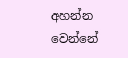අහන්න වෙන්නේ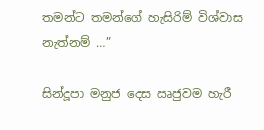තමන්ට තමන්ගේ හැසිරිම් විශ්වාස නැත්නම් …”

සින්දූපා මනුජ දෙස ඍජුවම හැරී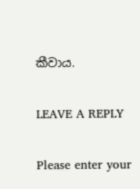කීවාය.

LEAVE A REPLY

Please enter your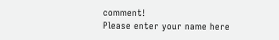comment!
Please enter your name here